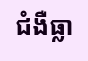ជំងឺធ្លា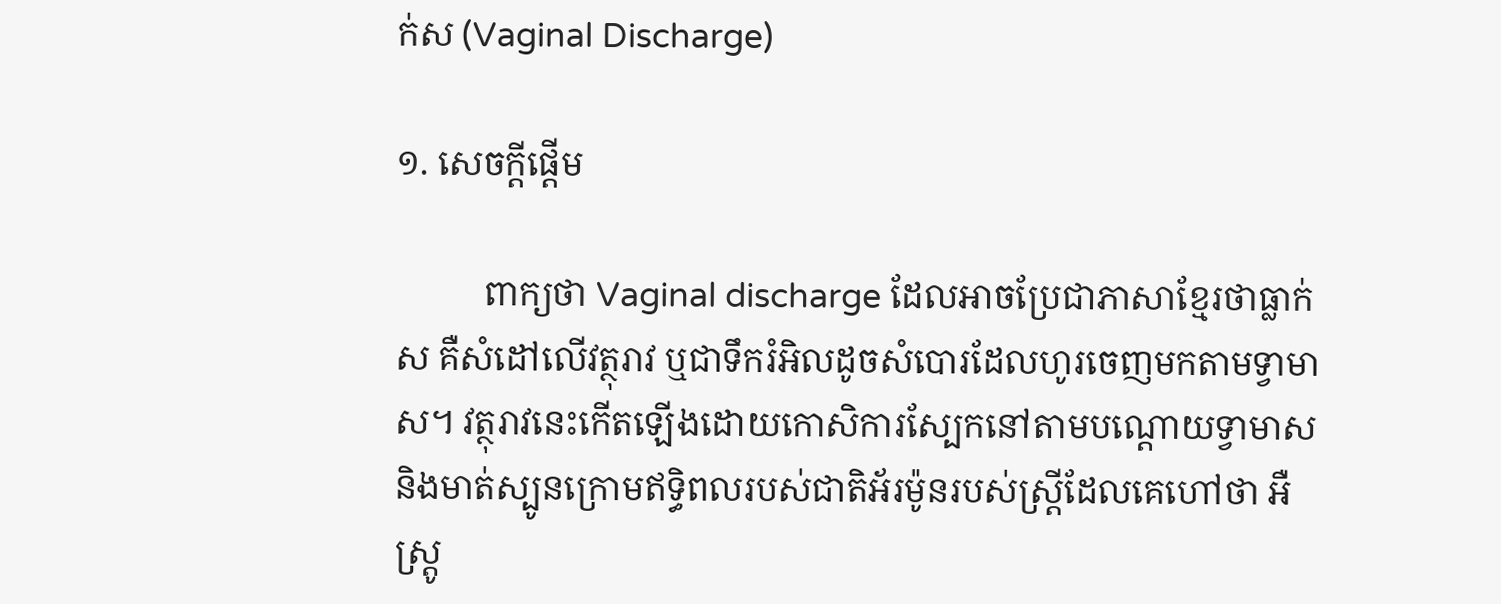ក់ស (Vaginal Discharge)

១. សេចក្តីផ្តើម

          ពាក្យថា Vaginal discharge ដែលអាចប្រែជាភាសាខ្មែរថាធ្លាក់ស គឺសំដៅលើវត្ថុរាវ ឬជាទឹករំអិលដូចសំបោរដែលហូរចេញមកតាមទ្វាមាស។ វត្ថុរាវនេះកើតឡើងដោយកោសិការស្បែកនៅតាមបណ្តោយទ្វាមាស និងមាត់ស្បូនក្រោមឥទ្ធិពលរបស់ជាតិអ័រម៉ូនរបស់ស្រ្តីដែលគេហៅថា អឺស្ត្រូ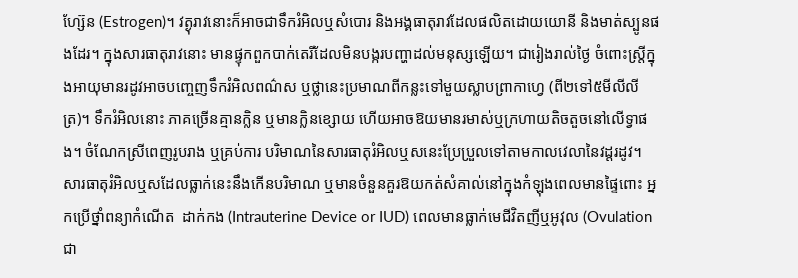ហ្ស៊ែន (Estrogen)។ វត្ងុរាវនោះក៏អាចជាទឹករំអិលឬសំបោរ និងអង្គធាតុរាវដែលផលិតដោយយោនី និងមាត់ស្បូនផងដែរ។ ក្នុងសារធាតុរាវនោះ មានផ្ទុកពួកបាក់តេរីដែលមិនបង្ករបញ្ហាដល់មនុស្សឡើយ។ ជារៀងរាល់ថ្ងៃ ចំពោះស្រ្តីក្នុងអាយុមានរដូវអាចបញ្ចេញទឹករំអិលពណ៌ស ឬថ្លានេះប្រមាណពីកន្លះទៅមួយស្លាបព្រាកាហ្វេ (ពី២ទៅ៥មីលីលីត្រ)។ ទឹករំអិលនោះ ភាគច្រើនគ្មានក្លិន ឬមានក្លិនខ្សោយ ហើយអាចឱយមានរមាស់ឬក្រហាយតិចតួចនៅលើទ្វាផង។ ចំណែកស្រីពេញរូបរាង ឬគ្រប់ការ បរិមាណនៃសារធាតុរំអិលឬសនេះប្រែប្រួលទៅតាមកាលវេលានៃវដ្តរដូវ។ សារធាតុរំអិលឬសដែលធ្លាក់នេះនឹងកើនបរិមាណ ឬមានចំនួនគួរឱយកត់សំគាល់នៅក្នុងកំឡុងពេលមានផ្ទៃពោះ អ្នកប្រើថ្នាំពន្យាកំណើត  ដាក់កង (Intrauterine Device or IUD) ពេលមានធ្លាក់មេជីវិតញីឬអូវុល (Ovulation ជា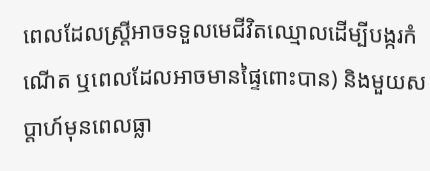ពេលដែលស្ត្រីអាចទទួលមេជីវិតឈ្មោលដើម្បីបង្ករកំណើត ឬពេលដែលអាចមានផ្ទៃពោះបាន) និងមួយសប្តាហ៍មុនពេលធ្លា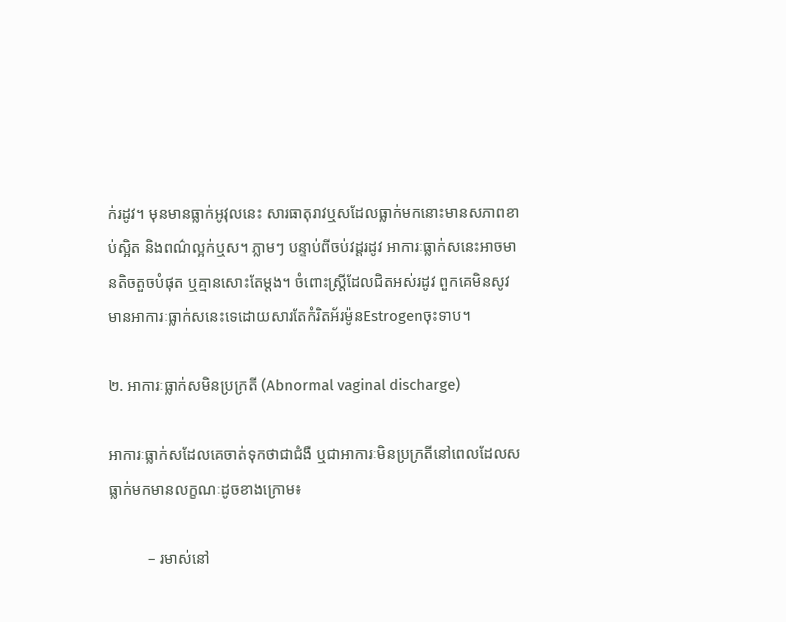ក់រដូវ។ មុនមានធ្លាក់អូវុលនេះ សារធាតុរាវឬសដែលធ្លាក់មកនោះមានសភាពខាប់ស្អិត និងពណ៌ល្អក់ឬស។ ភ្លាមៗ បន្ទាប់ពីចប់វដ្តរដូវ អាការៈធ្លាក់សនេះអាចមានតិចតួចបំផុត ឬគ្មានសោះតែម្តង។ ចំពោះស្ត្រីដែលជិតអស់រដូវ ពួកគេមិនសូវមានអាការៈធ្លាក់សនេះទេដោយសារតែកំរិតអ័រម៉ូនEstrogenចុះទាប។

២. អាការៈធ្លាក់សមិនប្រក្រតី (Abnormal vaginal discharge)

អាការៈធ្លាក់សដែលគេចាត់ទុកថាជាជំងឺ ឬជាអាការៈមិនប្រក្រតីនៅពេលដែលសធ្លាក់មកមានលក្ខណៈដូចខាងក្រោម៖

          – រមាស់នៅ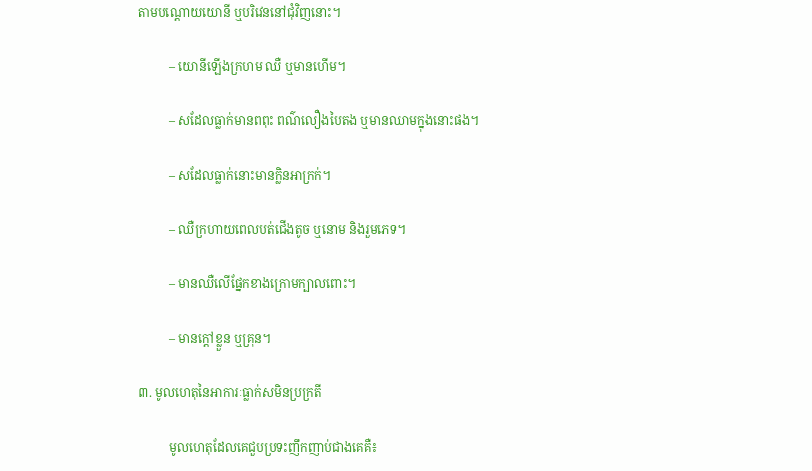តាមបណ្តោយយោនី ឬបរិវេននៅជុំវិញនោះ។

          – យោនីឡើងក្រហម ឈឺ ឬមានហើម។

          – សដែលធ្លាក់មានពពុះ ពណ៌លឿងបៃតង ឬមានឈាមក្នុងនោះផង។

          – សដែលធ្លាក់នោះមានក្លិនអាក្រក់។

          – ឈឺក្រហាយពេលបត់ជើងតូច ឬនោម និងរួមភេទ។

          – មានឈឺលើផ្នែកខាងក្រោមក្បាលពោះ។

          – មានក្តៅខ្លួន ឬគ្រុន។

៣. មូលហេតុនៃអាការៈធ្លាក់សមិនប្រក្រតី

          មូលហេតុដែលគេជួបប្រទះញឹកញាប់ជាងគេគឺ៖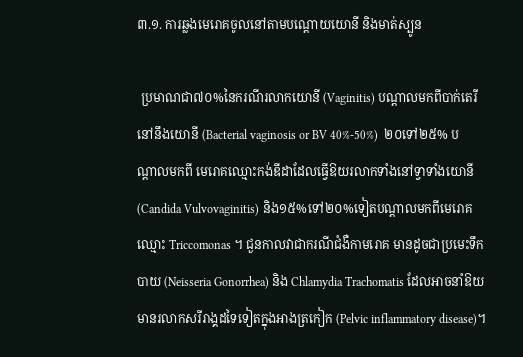៣.១. ការឆ្លងមេរោគចូលនៅតាមបណ្តោយយោនី និងមាត់ស្បូន

 ប្រមាណជា៧០%នៃករណីរលាកយោនី (Vaginitis) បណ្តាលមកពីបាក់តេរី នៅនឹងយោនី (Bacterial vaginosis or BV 40%-50%)  ២០ទៅ២៥% បណ្តាលមកពី មេរោគឈ្មោះកង់ឌីដាដែលធ្វើឱយរលាកទាំងនៅទ្វាទាំងយោនី (Candida Vulvovaginitis) និង១៥%ទៅ២០%ទៀតបណ្តាលមកពីមេរោគឈ្មោះ Triccomonas ។ ជួនកាលវាជាករណីជំងឺកាមរោគ មានដូចជាប្រមេះទឹកបាយ (Neisseria Gonorrhea) និង Chlamydia Trachomatis ដែលអាចនាំឱយមានរលាកសរីរាង្គដទៃទៀតក្នុងអាងត្រកៀក (Pelvic inflammatory disease)។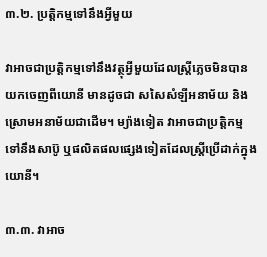៣.២. ប្រត្តិកម្មទៅនឹងអ្វីមួយ

វាអាចជាប្រត្តិកម្មទៅនឹងវត្ថុអ្វីមួយដែលស្ត្រីភ្លេចមិនបានយកចេញពីយោនី មានដូចជា សសៃសំឡីអនាម័យ និងស្រោមអនាម័យជាដើម។ ម្យ៉ាងទៀត វាអាចជាប្រត្តិកម្មទៅនឹងសាប៊ូ ឬផលិតផលផ្សេងទៀតដែលស្ត្រីប្រើដាក់ក្នុងយោនី។

៣.៣. វាអាច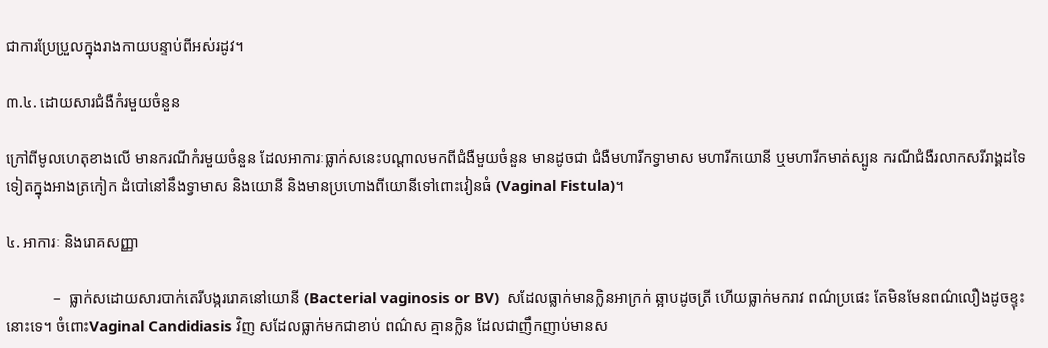ជាការប្រែប្រួលក្នុងរាងកាយបន្ទាប់ពីអស់រដូវ។

៣.៤. ដោយសារជំងឺកំរមួយចំនួន

ក្រៅពីមូលហេតុខាងលើ មានករណីកំរមួយចំនួន ដែលអាការៈធ្លាក់សនេះបណ្តាលមកពីជំងឺមួយចំនួន មានដូចជា ជំងឺមហារីកទ្វាមាស មហារីកយោនី ឬមហារីកមាត់ស្បូន ករណីជំងឺរលាកសរីរាង្គដទៃទៀតក្នុងអាងត្រកៀក ដំបៅនៅនឹងទ្វាមាស និងយោនី និងមានប្រហោងពីយោនីទៅពោះវៀនធំ (Vaginal Fistula)។

៤. អាការៈ និងរោគសញ្ញា

            –  ធ្លាក់សដោយសារបាក់តេរីបង្កររោគនៅយោនី (Bacterial vaginosis or BV)  សដែលធ្លាក់មានក្លិនអាក្រក់ ឆ្អាបដូចត្រី ហើយធ្លាក់មករាវ ពណ៌ប្រផេះ តែមិនមែនពណ៌លឿងដូចខ្ទុះនោះទេ។ ចំពោះVaginal Candidiasis វិញ សដែលធ្លាក់មកជាខាប់ ពណ៌ស គ្មានក្លិន ដែលជាញឹកញាប់មានស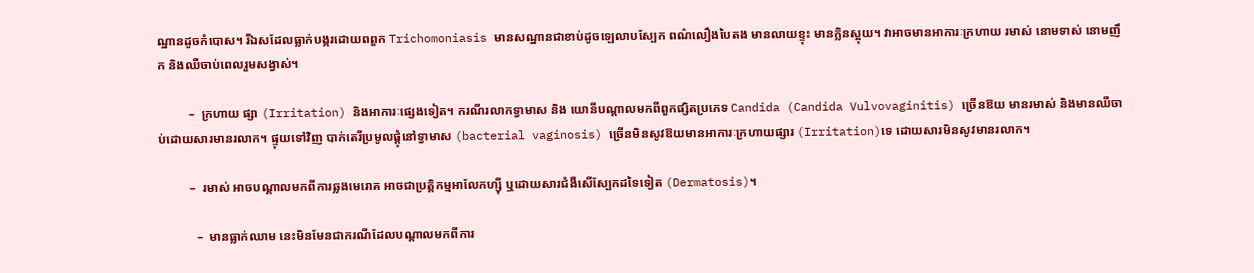ណ្ឋានដូចកំបោស។ រីឯសដែលធ្លាក់បង្ករដោយពពួក Trichomoniasis មានសណ្ឋានជាខាប់ដូចឡេលាបស្បែក ពណ៌លឿងបៃតង មានលាយខ្ទុះ មានក្លិនស្អុយ។ វាអាចមានអាការៈក្រហាយ រមាស់ នោមទាស់ នោមញឹក និងឈឺចាប់ពេលរួមសង្វាស់។

          –  ក្រហាយ ផ្សា (Irritation) និងអាការៈផ្សេងទៀត។ ករណីរលាកទ្វាមាស និង យោនីបណ្តាលមកពីពួកផ្សិតប្រភេទ Candida (Candida Vulvovaginitis) ច្រើនឱយ មានរមាស់ និងមានឈឺចាប់ដោយសារមានរលាក។ ផ្ទុយទៅវិញ បាក់តេរីប្រមូលផ្តុំនៅទ្វាមាស (bacterial vaginosis) ច្រើនមិនសូវឱយមានអាការៈក្រហាយផ្សារ (Irritation)ទេ ដោយសារមិនសូវមានរលាក។

          –  រមាស់ អាចបណ្តាលមកពីការឆ្លងមេរោគ អាចជាប្រត្តិកម្មអាលែកហ្ស៊ី ឬដោយសារជំងឺសើស្បែកដទៃទៀត (Dermatosis)។

            –  មានធ្លាក់ឈាម នេះមិនមែនជាករណីដែលបណ្តាលមកពីការ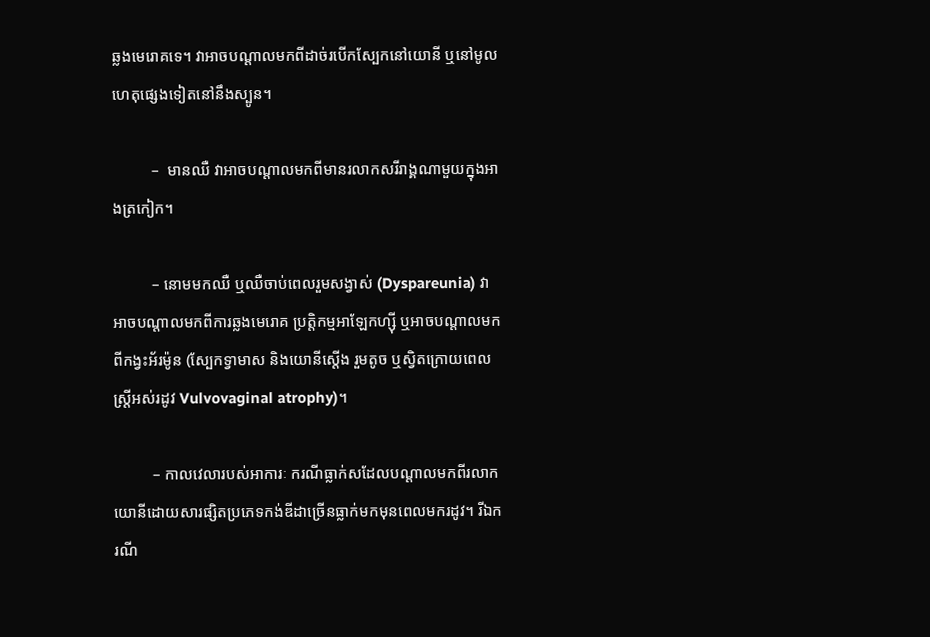ឆ្លងមេរោគទេ។ វាអាចបណ្តាលមកពីដាច់របើកស្បែកនៅយោនី ឬនៅមូលហេតុផ្សេងទៀតនៅនឹងស្បូន។

          –  មានឈឺ វាអាចបណ្តាលមកពីមានរលាកសរីរាង្គណាមួយក្នុងអាងត្រកៀក។

          – នោមមកឈឺ ឬឈឺចាប់ពេលរួមសង្វាស់ (Dyspareunia) វាអាចបណ្តាលមកពីការឆ្លងមេរោគ ប្រត្តិកម្មអាឡែកហ្ស៊ី ឬអាចបណ្តាលមកពីកង្វះអ័រម៉ូន (ស្បែកទ្វាមាស និងយោនីស្តើង រួមតូច ឬស្វិតក្រោយពេលស្ត្រីអស់រដូវ Vulvovaginal atrophy)។

          – កាលវេលារបស់អាការៈ ករណីធ្លាក់សដែលបណ្តាលមកពីរលាកយោនីដោយសារផ្សិតប្រភេទកង់ឌីដាច្រើនធ្លាក់មកមុនពេលមករដូវ។ រីឯករណី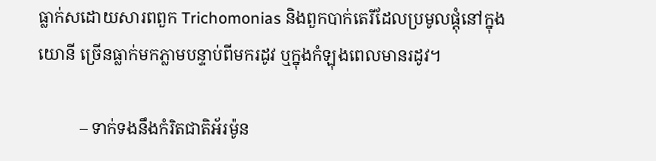ធ្លាក់សដោយសារពពួក Trichomonias និងពួកបាក់តេរីដែលប្រមូលផ្តុំនៅក្នុងយោនី ច្រើនធ្លាក់មកភ្លាមបន្ទាប់ពីមករដូវ ឬក្នុងកំឡុងពេលមានរដូវ។

          – ទាក់ទងនឹងកំរិតជាតិអ័រម៉ូន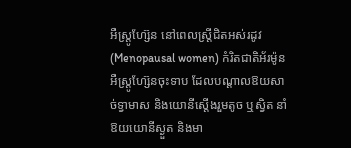អឺស្ត្រូហ្ស៊ែន នៅពេលស្ត្រីជិតអស់រដូវ (Menopausal women) កំរិតជាតិអ័រម៉ូនអឺស្ត្រូហ្ស៊ែនចុះទាប ដែលបណ្តាលឱយសាច់ទ្វាមាស និងយោនីស្តើងរួមតូច ឬស្វិត នាំឱយយោនីស្ងួត និងមា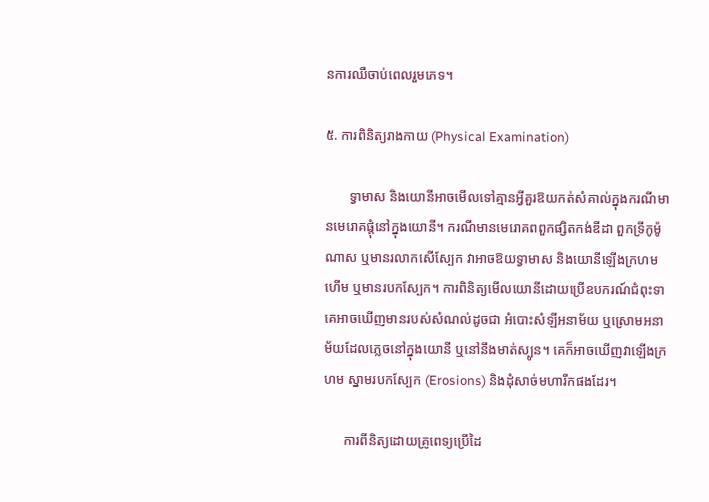នការឈឺចាប់ពេលរួមភេទ។

៥. ការពិនិត្យរាងកាយ (Physical Examination)

       ទ្វាមាស និងយោនីអាចមើលទៅគ្មានអ្វីគួរឱយកត់សំគាល់ក្នុងករណីមានមេរោគផ្តុំនៅក្នុងយោនី។ ករណីមានមេរោគពពួកផ្សិតកង់ឌីដា ពួកទ្រីកូម៉ូណាស ឬមានរលាកសើស្បែក វាអាចឱយទ្វាមាស និងយោនីឡើងក្រហម ហើម ឬមានរបកស្បែក។ ការពិនិត្យមើលយោនីដោយប្រើឧបករណ៍ជំពុះទា គេអាចឃើញមានរបស់សំណល់ដូចជា អំបោះសំឡីអនាម័យ ឬស្រោមអនាម័យដែលភ្លេចនៅក្នុងយោនី ឬនៅនឹងមាត់ស្បូន។ គេក៏អាចឃើញវាឡើងក្រហម ស្នាមរបកស្បែក (Erosions) និងដុំសាច់មហារីកផងដែរ។

      ការពីនិត្យដោយគ្រូពេទ្យប្រើដៃ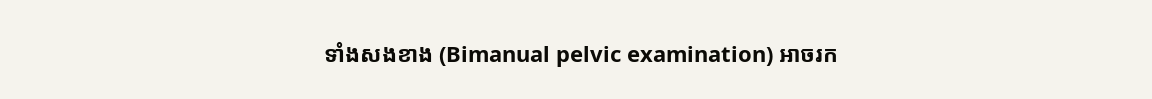ទាំងសងខាង (Bimanual pelvic examination) អាចរក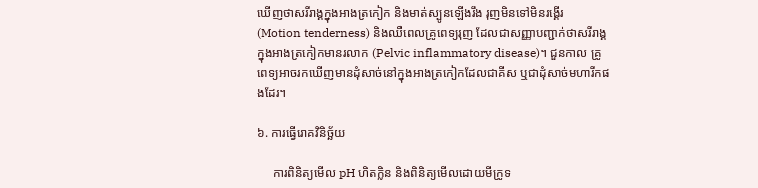ឃើញថាសរីរាង្គក្នុងអាងត្រកៀក និងមាត់ស្បូនឡើងរឹង រុញមិនទៅមិនរង្គើរ (Motion tenderness) និងឈឺពេលគ្រូពេទ្យរុញ ដែលជាសញ្ញាបញ្ជាក់ថាសរីរាង្គក្នុងអាងត្រកៀកមានរលាក (Pelvic inflammatory disease)។ ជួនកាល គ្រូពេទ្យអាចរកឃើញមានដុំសាច់នៅក្នុងអាងត្រកៀកដែលជាគីស ឬជាដុំសាច់មហារីកផងដែរ។

៦. ការធ្វើរោគវិនិច្ឆ័យ

     ការពិនិត្យមើល pH ហិតក្លិន និងពិនិត្យមើលដោយមីក្រូទ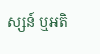ស្សន៍ ឬអតិ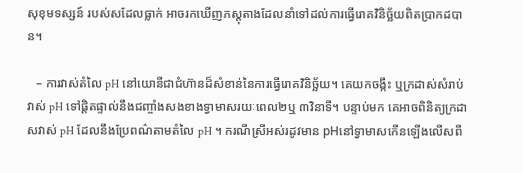សុខុមទស្សន៍ របស់សដែលធ្លាក់ អាចរកឃើញភស្តុតាងដែលនាំទៅដល់ការធ្វើរោគវិនិច្ឆ័យពិតប្រាកដបាន។

   – ការវាស់តំលៃ pH នៅយោនីជាជំហ៊ានដ៏សំខាន់នៃការធ្វើរោគវិនិច្ឆ័យ។ គេយកចង្កឹះ ឬក្រដាស់សំរាប់វាស់ pH ទៅផ្តិតផ្ទាល់នឹងជញ្ចាំងសងខាងទ្វាមាសរយៈពេល២ឬ ៣វិនាទី។ បន្ទាប់មក គេអាចពិនិត្យក្រដាសវាស់ pH ដែលនឹងប្រែពណ៌តាមតំលៃ pH ។ ករណីស្រីអស់រដូវមាន pHនៅទ្វាមាសកើនឡើងលើសពី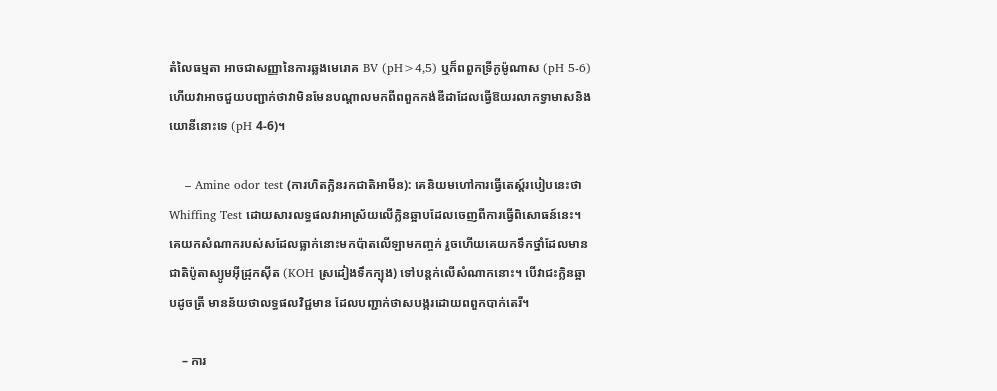តំលៃធម្មតា អាចជាសញ្ញានៃការឆ្លងមេរោគ BV (pH>4,5) ឬក៏ពពួកទ្រីកូម៉ូណាស (pH 5-6) ហើយវាអាចជួយបញ្ជាក់ថាវាមិនមែនបណ្តាលមកពីពពួកកង់ឌីដាដែលធ្វើឱយរលាកទ្វាមាសនិងយោនីនោះទេ (pH 4-6)។

    – Amine odor test (ការហិតក្លិនរកជាតិអាមីន): គេនិយមហៅការធ្វើតេស្ត៍របៀបនេះថា Whiffing Test ដោយសារលទ្ធផលវាអាស្រ័យលើក្លិនឆ្អាបដែលចេញពីការធ្វើពិសោធន៍នេះ។ គេយកសំណាករបស់សដែលធ្លាក់នោះមកប៉ាតលើឡាមកញ្ចក់ រួចហើយគេយកទឹកថ្នាំដែលមានជាតិប៉ូតាស្យូមអ៊ីដ្រុកស៊ីត (KOH ស្រដៀងទឹកក្បុង) ទៅបន្តក់លើសំណាកនោះ។ បើវាជះក្លិនឆ្អាបដូចត្រី មានន័យថាលទ្ធផលវិជ្ជមាន ដែលបញ្ជាក់ថាសបង្ករដោយពពួកបាក់តេរី។

    – ការ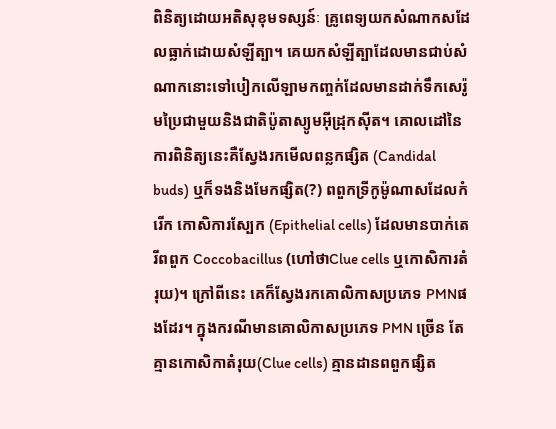ពិនិត្យដោយអតិសុខុមទស្សន៍ៈ គ្រូពេទ្យយកសំណាកសដែលធ្លាក់ដោយសំឡីត្បា។ គេយកសំឡីត្បាដែលមានជាប់សំណាកនោះទៅបៀកលើឡាមកញ្ចក់ដែលមានដាក់ទឹកសេរ៉ូមប្រៃជាមួយនិងជាតិប៉ូតាស្យូមអ៊ីដ្រុកស៊ីត។ គោលដៅនៃការពិនិត្យនេះគឺស្វែងរកមើលពន្លកផ្សិត (Candidal buds) ឬក៏ទងនិងមែកផ្សិត(?) ពពួកទ្រីកូម៉ូណាសដែលកំរើក កោសិការស្បែក (Epithelial cells) ដែលមានបាក់តេរីពពួក Coccobacillus (ហៅថាClue cells ឬកោសិការតំរុយ)។ ក្រៅពីនេះ គេក៏ស្វែងរកគោលិកាសប្រភេទ PMNផងដែរ។ ក្នុងករណីមានគោលិកាសប្រភេទ PMN ច្រើន តែគ្មានកោសិកាតំរុយ(Clue cells) គ្មានដានពពួកផ្សិត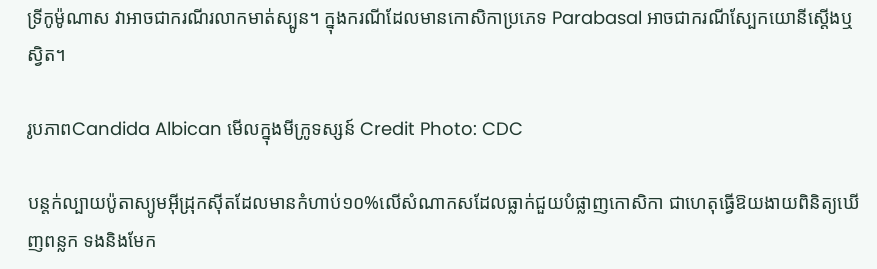ទ្រីកូម៉ូណាស វាអាចជាករណីរលាកមាត់ស្បូន។ ក្នុងករណីដែលមានកោសិកាប្រភេទ Parabasal អាចជាករណីស្បែកយោនីស្តើងឬស្វិត។

រូបភាពCandida Albican មើលក្នុងមីក្រូទស្សន៍ Credit Photo: CDC

បន្តក់ល្បាយប៉ូតាស្យូមអ៊ីដ្រុកស៊ីតដែលមានកំហាប់១០%លើសំណាកសដែលធ្លាក់ជួយបំផ្លាញកោសិកា ជាហេតុធ្វើឱយងាយពិនិត្យឃើញពន្លក ទងនិងមែក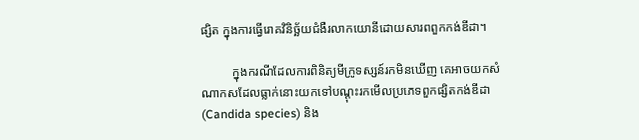ផ្សិត ក្នុងការធ្វើរោគវិនិច្ឆ័យជំងឺរលាកយោនីដោយសារពពួកកង់ឌីដា។

          ក្នុងករណីដែលការពិនិត្យមីក្រូទស្សន៍រកមិនឃើញ គេអាចយកសំណាកសដែលធ្លាក់នោះយកទៅបណ្តុះរកមើលប្រភេទពួកផ្សិតកង់ឌីដា (Candida species) និង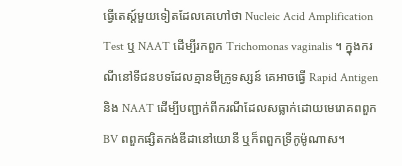ធ្វើតេស្ត៍មួយទៀតដែលគេហៅថា Nucleic Acid Amplification Test ឬ NAAT ដើម្បីរកពួក Trichomonas vaginalis ។ ក្នុងករណីនៅទីជនបទដែលគ្មានមីក្រូទស្សន៍ គេអាចធ្វើ Rapid Antigen និង NAAT ដើម្បីបញ្ជាក់ពីករណីដែលសធ្លាក់ដោយមេរោគពពួក BV ពពួកផ្សិតកង់ឌីដានៅយោនី ឬក៏ពពួកទ្រីកូម៉ូណាស។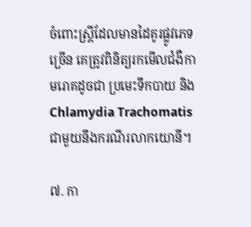ចំពោះស្ត្រីដែលមានដៃគូរផ្លូវភេទច្រើន គេត្រូវពិនិត្យរកមើលជំងឺកាមរោគដូចជា ប្រមេះទឹកបាយ និង Chlamydia Trachomatis ជាមួយនឹងករណីរលាកយោនី។

៧. កា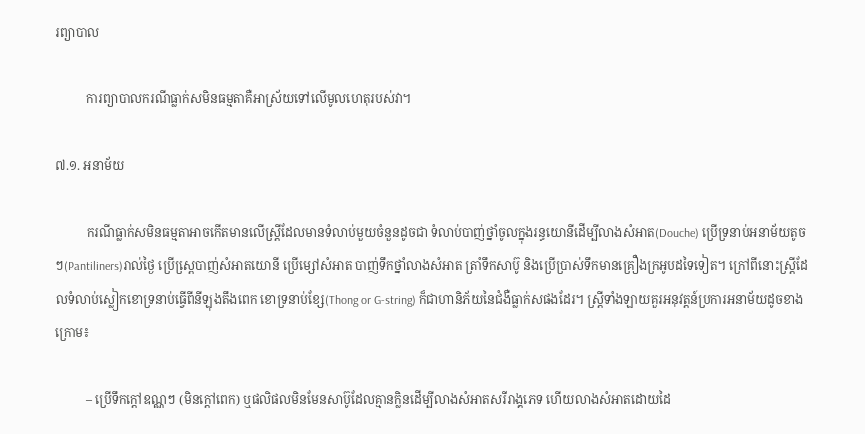រព្យាបាល

          ការព្យាបាលករណីធ្លាក់សមិនធម្មតាគឺអាស្រ័យទៅលើមូលហេតុរបស់វា។

៧.១. អនាម័យ

          ករណីធ្លាក់សមិនធម្មតាអាចកើតមានលើស្ត្រីដែលមានទំលាប់មួយចំនួនដូចជា ទំលាប់បាញ់ថ្នាំចូលក្នុងរន្ធយោនីដើម្បីលាងសំអាត(Douche) ប្រើទ្រនាប់អនាម័យតូចៗ(Pantiliners)រាល់ថ្ងៃ ប្រើស្ពេ្របាញ់សំអាតយោនី ប្រើម្សៅសំអាត បាញ់ទឹកថ្នាំលាងសំអាត ត្រាំទឹកសាប៊ូ និងប្រើប្រាស់ទឹកមានគ្រឿងក្រអូបដទៃទៀត។ ក្រៅពីនោះស្ត្រីដែលទំលាប់ស្លៀកខោទ្រនាប់ធ្វើពីនីឡុងតឹងពេក ខោទ្រនាប់ខ្សែ(Thong or G-string) ក៏ជាហានិភ័យនៃជំងឺធ្លាក់សផងដែរ។ ស្ត្រីទាំងឡាយគួរអនុវត្តន៍ប្រការអនាម័យដូចខាងក្រោម៖

          – ប្រើទឹកក្តៅឧណ្ណៗ (មិនក្តៅពេក) ឬផលិផលមិនមែនសាប៊ូដែលគ្មានក្លិនដើម្បីលាងសំអាតសរីរាង្គភេទ ហើយលាងសំអាតដោយដៃ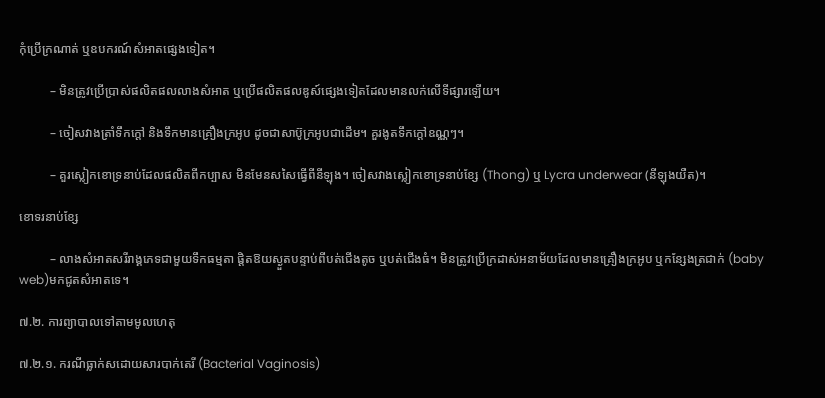កុំប្រើក្រណាត់ ឬឧបករណ៍សំអាតផ្សេងទៀត។

          – មិនត្រូវប្រើប្រាស់ផលិតផលលាងសំអាត ឬប្រើផលិតផលឌូស៍ផ្សេងទៀតដែលមានលក់លើទីផ្សារឡើយ។

          – ចៀសវាងត្រាំទឹកក្តៅ និងទឹកមានគ្រឿងក្រអូប ដូចជាសាប៊ូក្រអូបជាដើម។ គួរងូតទឹកក្តៅឧណ្ណៗ។

          – គួរស្លៀកខោទ្រនាប់ដែលផលិតពីកប្បាស មិនមែនសសៃធ្វើពីនីឡុង។ ចៀសវាងស្លៀកខោទ្រនាប់ខ្សែ (Thong) ឬ Lycra underwear (នីឡុងយឺត)។

ខោទរនាប់ខ្សែ

          – លាងសំអាតសរីរាង្គភេទជាមួយទឹកធម្មតា ផ្តិតឱយស្ងួតបន្ទាប់ពីបត់ជើងតូច ឬបត់ជើងធំ។ មិនត្រូវប្រើក្រដាស់អនាម័យដែលមានគ្រឿងក្រអូប ឬកន្សែងត្រជាក់ (baby web)មកជូតសំអាតទេ។

៧.២. ការព្យាបាលទៅតាមមូលហេតុ

៧.២.១. ករណីធ្លាក់សដោយសារបាក់តេរី (Bacterial Vaginosis)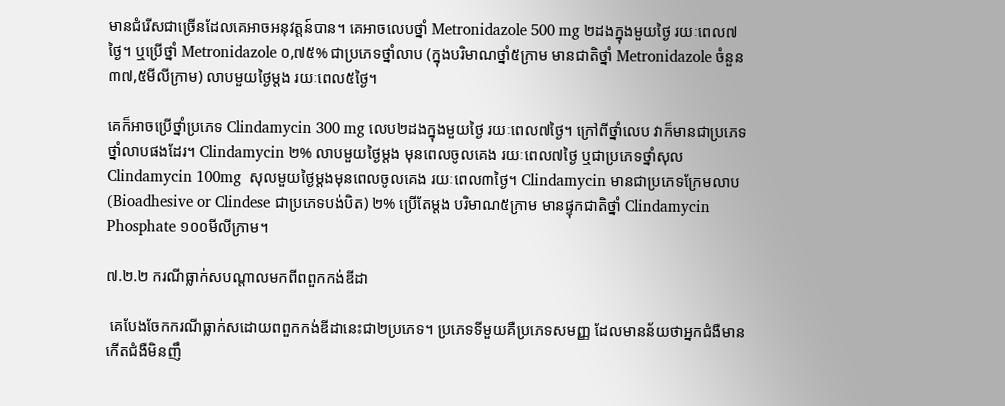មានជំរើសជាច្រើនដែលគេអាចអនុវត្តន៍បាន។ គេអាចលេបថ្នាំ Metronidazole 500 mg ២ដងក្នុងមួយថ្ងៃ រយៈពេល៧ថ្ងៃ។ ឬប្រើថ្នាំ Metronidazole ០,៧៥% ជាប្រភេទថ្នាំលាប (ក្នុងបរិមាណថ្នាំ៥ក្រាម មានជាតិថ្នាំ Metronidazole ចំនួន៣៧,៥មីលីក្រាម) លាបមួយថ្ងៃម្តង រយៈពេល៥ថ្ងៃ។

គេក៏អាចប្រើថ្នាំប្រភេទ Clindamycin 300 mg លេប២ដងក្នុងមួយថ្ងៃ រយៈពេល៧ថ្ងៃ។ ក្រៅពីថ្នាំលេប វាក៏មានជាប្រភេទថ្នាំលាបផងដែរ។ Clindamycin ២% លាបមួយថ្ងៃម្តង មុនពេលចូលគេង រយៈពេល៧ថ្ងៃ ឬជាប្រភេទថ្នាំសុល Clindamycin 100mg  សុលមួយថ្ងៃម្តងមុនពេលចូលគេង រយៈពេល៣ថ្ងៃ។ Clindamycin មានជាប្រភេទក្រែមលាប (Bioadhesive or Clindese ជាប្រភេទបង់បិត) ២% ប្រើតែម្តង បរិមាណ៥ក្រាម មានផ្ទុកជាតិថ្នាំ Clindamycin Phosphate ១០០មីលីក្រាម។

៧.២.២ ករណីធ្លាក់សបណ្តាលមកពីពពួកកង់ឌីដា

 គេបែងចែកករណីធ្លាក់សដោយពពួកកង់ឌីដានេះជា២ប្រភេទ។ ប្រភេទទីមួយគឺប្រភេទសមញ្ញ ដែលមានន័យថាអ្នកជំងឺមានកើតជំងឺមិនញឹ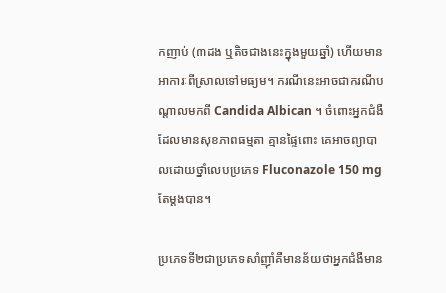កញាប់ (៣ដង ឬតិចជាងនេះក្នុងមួយឆ្នាំ) ហើយមានអាការៈពីស្រាលទៅមធ្យម។ ករណីនេះអាចជាករណីបណ្តាលមកពី Candida Albican ។ ចំពោះអ្នកជំងឺដែលមានសុខភាពធម្មតា គ្មានផ្ទៃពោះ គេអាចព្យាបាលដោយថ្នាំលេបប្រភេទ Fluconazole 150 mg តែម្តងបាន។

ប្រភេទទី២ជាប្រភេទសាំញ៉ាំគឺមានន័យថាអ្នកជំងឺមាន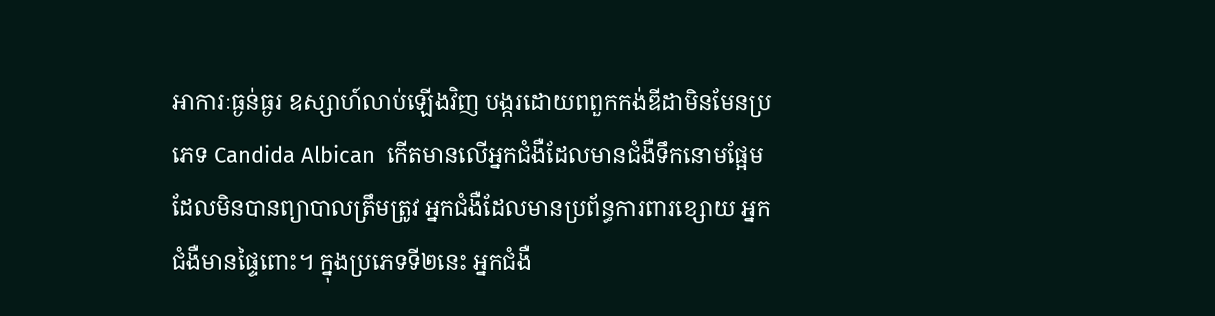អាការៈធ្ងន់ធ្ងរ ឧស្សាហ៍លាប់ឡើងវិញ បង្ករដោយពពួកកង់ឌីដាមិនមែនប្រភេទ Candida Albican  កើតមានលើអ្នកជំងឺដែលមានជំងឺទឹកនោមផ្អែមដែលមិនបានព្យាបាលត្រឹមត្រូវ អ្នកជំងឺដែលមានប្រព័ន្ធការពារខ្សោយ អ្នកជំងឺមានផ្ទៃពោះ។ ក្នុងប្រភេទទី២នេះ អ្នកជំងឺ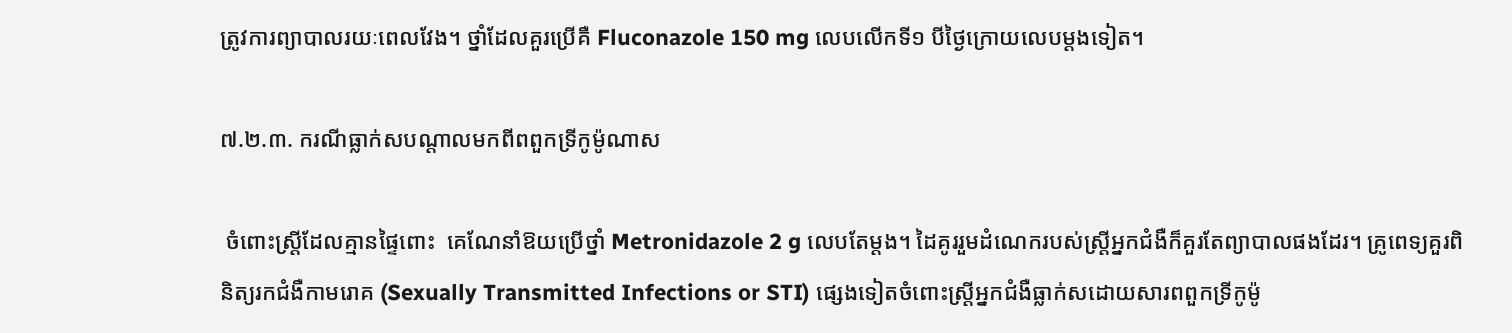ត្រូវការព្យាបាលរយៈពេលវែង។ ថ្នាំដែលគួរប្រើគឺ Fluconazole 150 mg លេបលើកទី១ បីថ្ងៃក្រោយលេបម្តងទៀត។

៧.២.៣. ករណីធ្លាក់សបណ្តាលមកពីពពួកទ្រីកូម៉ូណាស

 ចំពោះស្ត្រីដែលគ្មានផ្ទៃពោះ  គេណែនាំឱយប្រើថ្នាំ Metronidazole 2 g លេបតែម្តង។ ដៃគូររួមដំណេករបស់ស្ត្រីអ្នកជំងឺក៏គួរតែព្យាបាលផងដែរ។ គ្រូពេទ្យគួរពិនិត្យរកជំងឺកាមរោគ (Sexually Transmitted Infections or STI) ផ្សេងទៀតចំពោះស្ត្រីអ្នកជំងឺធ្លាក់សដោយសារពពួកទ្រីកូម៉ូ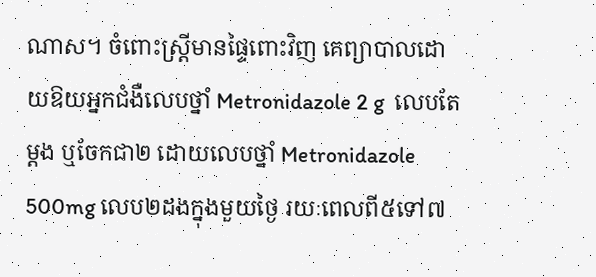ណាស។ ចំពោះស្ត្រីមានផ្ទៃពោះវិញ គេព្យាបាលដោយឱយអ្នកជំងឺលេបថ្នាំ Metronidazole 2 g  លេបតែម្តង ឬចែកជា២ ដោយលេបថ្នាំ Metronidazole 500mg លេប២ដងក្នុងមួយថ្ងៃ រយៈពេលពី៥ទៅ៧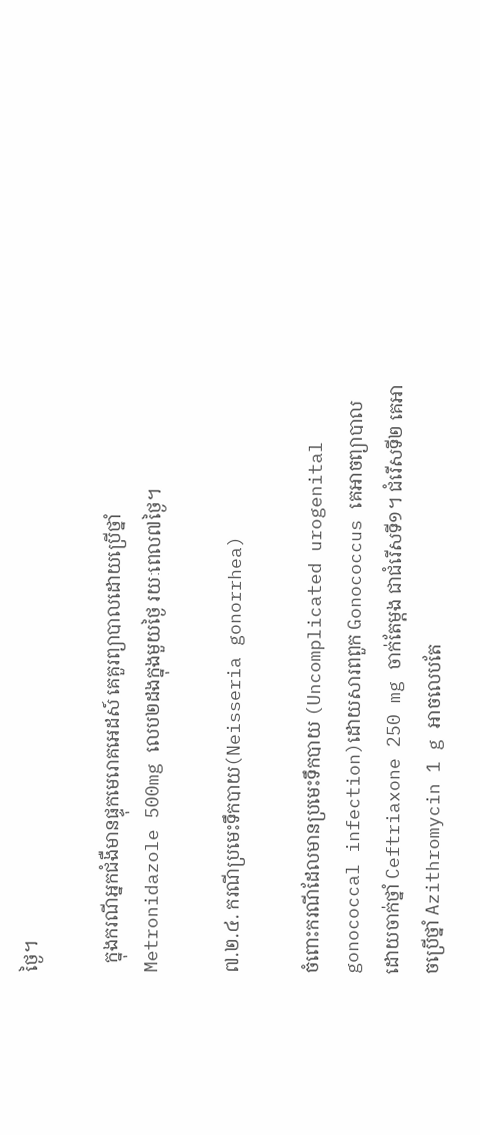ថ្ងៃ។

  ក្នុងករណីអ្នកជំងឺមានផ្ទុកមេរោគអេដស៍ គេគួរព្យាបាលដោយប្រើថ្នាំ Metronidazole 500mg លេប២ដងក្នុងមួយថ្ងៃ រយៈពេល៧ថ្ងៃ។

៧.២.៤. ករណីប្រមេះទឹកបាយ(Neisseria gonorrhea)

ចំពោះករណីដែលមានប្រមេះទឹកបាយ (Uncomplicated urogenital gonococcal infection)ដោយសារពពួក Gonococcus គេអាចព្យាបាលដោយចាក់ថ្នាំ Ceftriaxone 250 mg ចាក់តែម្តង ជាជំរើសទី១។ ជំរើសទី២ គេអាចប្រើថ្នាំ Azithromycin 1 g អាចលេបតែ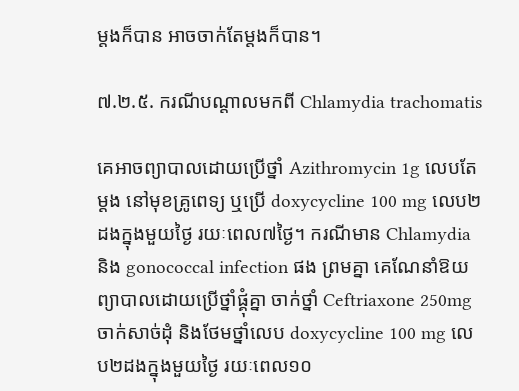ម្តងក៏បាន អាចចាក់តែម្តងក៏បាន។

៧.២.៥. ករណីបណ្តាលមកពី Chlamydia trachomatis

គេអាចព្យាបាលដោយប្រើថ្នាំ Azithromycin 1g លេបតែម្តង នៅមុខគ្រូពេទ្យ ឬប្រើ doxycycline 100 mg លេប២ដងក្នុងមួយថ្ងៃ រយៈពេល៧ថ្ងៃ។ ករណីមាន Chlamydia និង gonococcal infection ផង ព្រមគ្នា គេណែនាំឱយព្យាបាលដោយប្រើថ្នាំផ្គុំគ្នា ចាក់ថ្នាំ Ceftriaxone 250mg  ចាក់សាច់ដុំ និងថែមថ្នាំលេប doxycycline 100 mg លេប២ដងក្នុងមួយថ្ងៃ រយៈពេល១០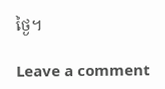ថ្ងៃ។

Leave a comment